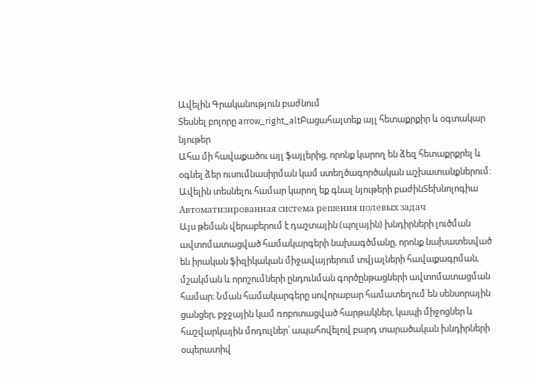Ավելին Գրականություն բաժնում
Տեսնել բոլորը arrow_right_altԲացահայտեք այլ հետաքրքիր և օգտակար նյութեր
Ահա մի հավաքածու այլ ֆայլերից, որոնք կարող են ձեզ հետաքրքրել և օգնել ձեր ուսումնասիրման կամ ստեղծագործական աշխատանքներում: Ավելին տեսնելու համար կարող եք գնալ նյութերի բաժինՏեխնոլոգիա
Автоматизированная система решения полевых задач
Այս թեման վերաբերում է դաշտային (պոլային) խնդիրների լուծման ավտոմատացված համակարգերի նախագծմանը, որոնք նախատեսված են իրական ֆիզիկական միջավայրերում տվյալների հավաքագրման, մշակման և որոշումների ընդունման գործընթացների ավտոմատացման համար։ Նման համակարգերը սովորաբար համատեղում են սենսորային ցանցեր, բջջային կամ ռոբոտացված հարթակներ, կապի միջոցներ և հաշվարկային մոդուլներ՝ ապահովելով բարդ տարածական խնդիրների օպերատիվ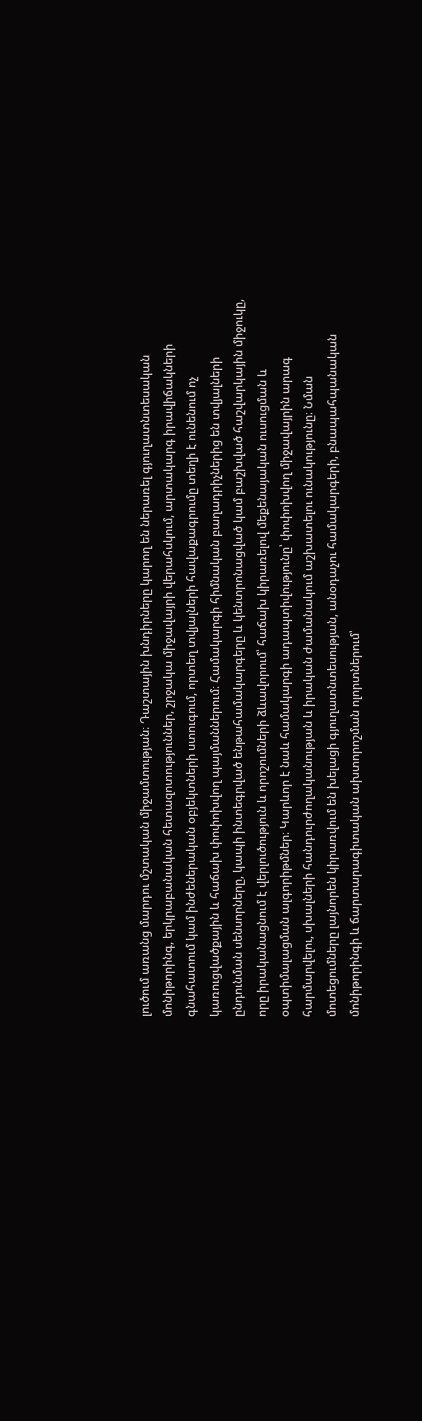լուծում առանց մարդու մշտական միջամտության։ Դաշտային խնդիրները կարող են ներառել գյուղատնտեսական մոնիթորինգ, երկրաբանական հետազոտություններ, շրջակա միջավայրի վերահսկում, արտակարգ իրավիճակների գնահատում կամ ինժեներական օբյեկտների ստուգում, որտեղ տվյալների հավաքագրումը տեղի է ունենում ոչ կառուցվածքային և հաճախ փոփոխվող պայմաններում։ Համակարգի հիմնական բաղադրիչներից են տվյալների ընդունման սենսորները, կապի ինտեգրված ենթահամակարգերը և կենտրոնացված կամ բաշխված հաշվարկային միջուկը, որը իրականացնում է վերլուծություն և որոշումների ձևավորում՝ հաճախ կիրառելով մեքենայական ուսուցման և օպտիմալացման ալգորիթմներ։ Կարևոր է նաև համակարգի ադապտիվությունը՝ փոփոխվող միջավայրին արագ հարմարվելու, սխալների հանդուրժողականության և իրական ժամանակում աշխատելու ունակությունը։ Նման մոտեցումները լայնորեն կիրառվում են խելացի գյուղատնտեսության, անօդաչու համակարգերի, բնապահպանական մոնիթորինգի և ճարտարագիտական ախտորոշման ոլորտներում՝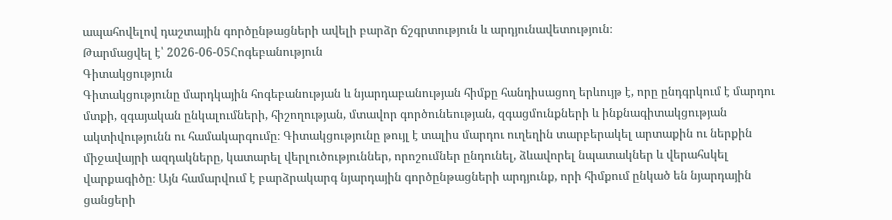ապահովելով դաշտային գործընթացների ավելի բարձր ճշգրտություն և արդյունավետություն։
Թարմացվել է՝ 2026-06-05Հոգեբանություն
Գիտակցություն
Գիտակցությունը մարդկային հոգեբանության և նյարդաբանության հիմքը հանդիսացող երևույթ է, որը ընդգրկում է մարդու մտքի, զգայական ընկալումների, հիշողության, մտավոր գործունեության, զգացմունքների և ինքնագիտակցության ակտիվությունն ու համակարգումը։ Գիտակցությունը թույլ է տալիս մարդու ուղեղին տարբերակել արտաքին ու ներքին միջավայրի ազդակները, կատարել վերլուծություններ, որոշումներ ընդունել, ձևավորել նպատակներ և վերահսկել վարքագիծը։ Այն համարվում է բարձրակարգ նյարդային գործընթացների արդյունք, որի հիմքում ընկած են նյարդային ցանցերի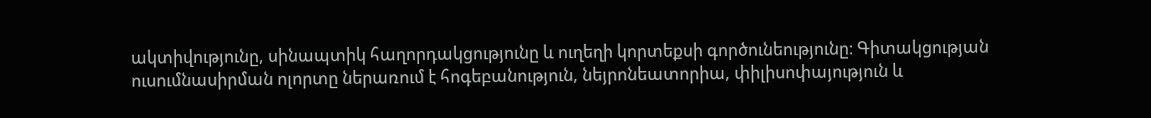ակտիվությունը, սինապտիկ հաղորդակցությունը և ուղեղի կորտեքսի գործունեությունը։ Գիտակցության ուսումնասիրման ոլորտը ներառում է հոգեբանություն, նեյրոնեատորիա, փիլիսոփայություն և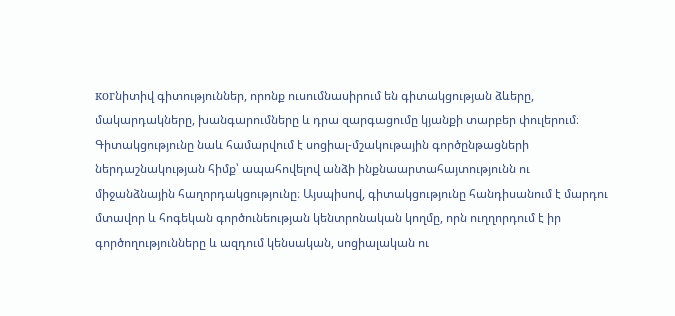когնիտիվ գիտություններ, որոնք ուսումնասիրում են գիտակցության ձևերը, մակարդակները, խանգարումները և դրա զարգացումը կյանքի տարբեր փուլերում։ Գիտակցությունը նաև համարվում է սոցիալ-մշակութային գործընթացների ներդաշնակության հիմք՝ ապահովելով անձի ինքնաարտահայտությունն ու միջանձնային հաղորդակցությունը։ Այսպիսով, գիտակցությունը հանդիսանում է մարդու մտավոր և հոգեկան գործունեության կենտրոնական կողմը, որն ուղղորդում է իր գործողությունները և ազդում կենսական, սոցիալական ու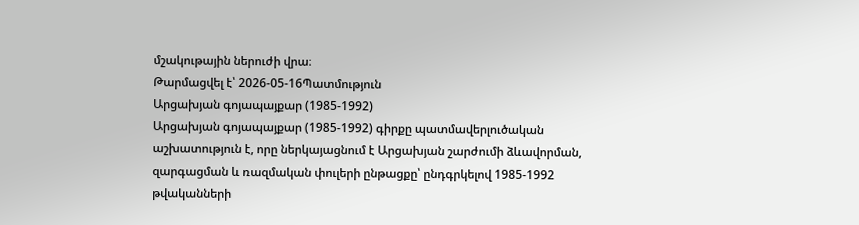մշակութային ներուժի վրա։
Թարմացվել է՝ 2026-05-16Պատմություն
Արցախյան գոյապայքար (1985-1992)
Արցախյան գոյապայքար (1985-1992) գիրքը պատմավերլուծական աշխատություն է, որը ներկայացնում է Արցախյան շարժումի ձևավորման, զարգացման և ռազմական փուլերի ընթացքը՝ ընդգրկելով 1985-1992 թվականների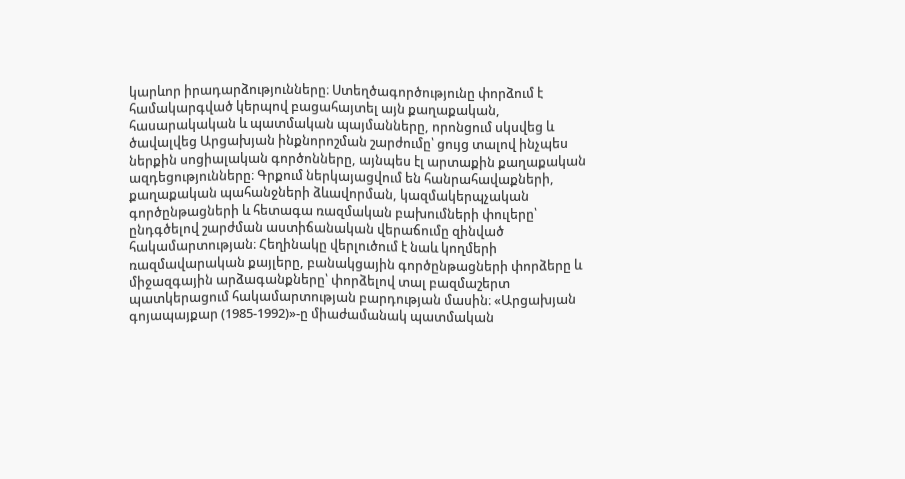կարևոր իրադարձությունները։ Ստեղծագործությունը փորձում է համակարգված կերպով բացահայտել այն քաղաքական, հասարակական և պատմական պայմանները, որոնցում սկսվեց և ծավալվեց Արցախյան ինքնորոշման շարժումը՝ ցույց տալով ինչպես ներքին սոցիալական գործոնները, այնպես էլ արտաքին քաղաքական ազդեցությունները։ Գրքում ներկայացվում են հանրահավաքների, քաղաքական պահանջների ձևավորման, կազմակերպչական գործընթացների և հետագա ռազմական բախումների փուլերը՝ ընդգծելով շարժման աստիճանական վերաճումը զինված հակամարտության։ Հեղինակը վերլուծում է նաև կողմերի ռազմավարական քայլերը, բանակցային գործընթացների փորձերը և միջազգային արձագանքները՝ փորձելով տալ բազմաշերտ պատկերացում հակամարտության բարդության մասին։ «Արցախյան գոյապայքար (1985-1992)»-ը միաժամանակ պատմական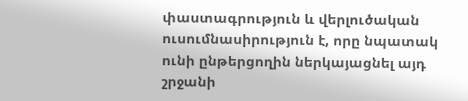փաստագրություն և վերլուծական ուսումնասիրություն է, որը նպատակ ունի ընթերցողին ներկայացնել այդ շրջանի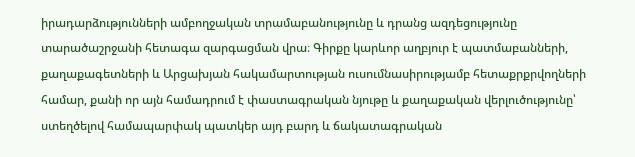իրադարձությունների ամբողջական տրամաբանությունը և դրանց ազդեցությունը տարածաշրջանի հետագա զարգացման վրա։ Գիրքը կարևոր աղբյուր է պատմաբանների, քաղաքագետների և Արցախյան հակամարտության ուսումնասիրությամբ հետաքրքրվողների համար, քանի որ այն համադրում է փաստագրական նյութը և քաղաքական վերլուծությունը՝ ստեղծելով համապարփակ պատկեր այդ բարդ և ճակատագրական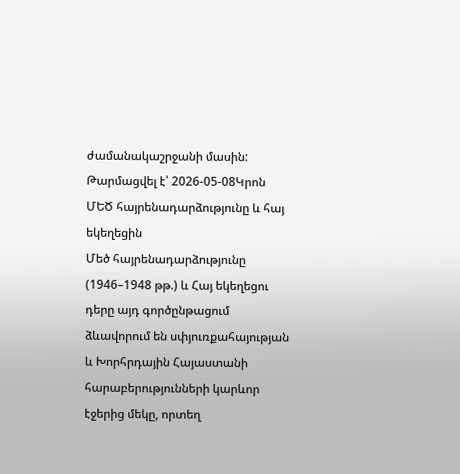ժամանակաշրջանի մասին:
Թարմացվել է՝ 2026-05-08Կրոն
ՄԵԾ հայրենադարձությունը և հայ եկեղեցին
Մեծ հայրենադարձությունը (1946–1948 թթ.) և Հայ եկեղեցու դերը այդ գործընթացում ձևավորում են սփյուռքահայության և Խորհրդային Հայաստանի հարաբերությունների կարևոր էջերից մեկը, որտեղ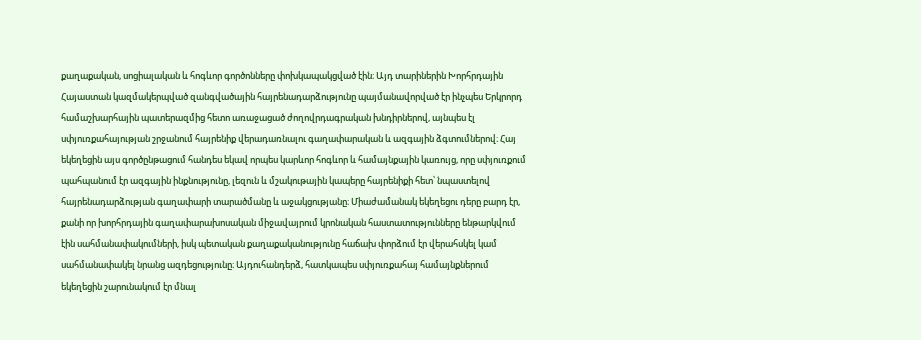քաղաքական, սոցիալական և հոգևոր գործոնները փոխկապակցված էին։ Այդ տարիներին Խորհրդային Հայաստան կազմակերպված զանգվածային հայրենադարձությունը պայմանավորված էր ինչպես Երկրորդ համաշխարհային պատերազմից հետո առաջացած ժողովրդագրական խնդիրներով, այնպես էլ սփյուռքահայության շրջանում հայրենիք վերադառնալու գաղափարական և ազգային ձգտումներով։ Հայ եկեղեցին այս գործընթացում հանդես եկավ որպես կարևոր հոգևոր և համայնքային կառույց, որը սփյուռքում պահպանում էր ազգային ինքնությունը, լեզուն և մշակութային կապերը հայրենիքի հետ՝ նպաստելով հայրենադարձության գաղափարի տարածմանը և աջակցությանը։ Միաժամանակ եկեղեցու դերը բարդ էր, քանի որ խորհրդային գաղափարախոսական միջավայրում կրոնական հաստատությունները ենթարկվում էին սահմանափակումների, իսկ պետական քաղաքականությունը հաճախ փորձում էր վերահսկել կամ սահմանափակել նրանց ազդեցությունը։ Այդուհանդերձ, հատկապես սփյուռքահայ համայնքներում եկեղեցին շարունակում էր մնալ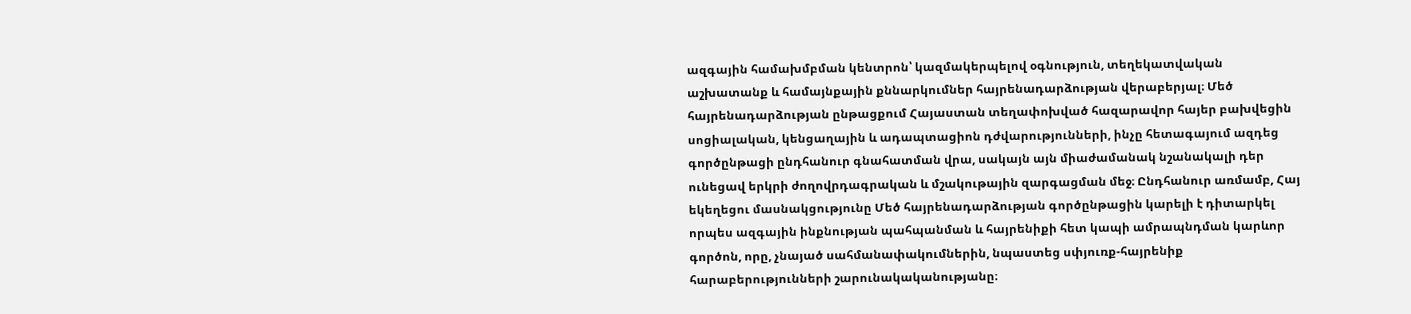ազգային համախմբման կենտրոն՝ կազմակերպելով օգնություն, տեղեկատվական աշխատանք և համայնքային քննարկումներ հայրենադարձության վերաբերյալ։ Մեծ հայրենադարձության ընթացքում Հայաստան տեղափոխված հազարավոր հայեր բախվեցին սոցիալական, կենցաղային և ադապտացիոն դժվարությունների, ինչը հետագայում ազդեց գործընթացի ընդհանուր գնահատման վրա, սակայն այն միաժամանակ նշանակալի դեր ունեցավ երկրի ժողովրդագրական և մշակութային զարգացման մեջ։ Ընդհանուր առմամբ, Հայ եկեղեցու մասնակցությունը Մեծ հայրենադարձության գործընթացին կարելի է դիտարկել որպես ազգային ինքնության պահպանման և հայրենիքի հետ կապի ամրապնդման կարևոր գործոն, որը, չնայած սահմանափակումներին, նպաստեց սփյուռք-հայրենիք հարաբերությունների շարունակականությանը։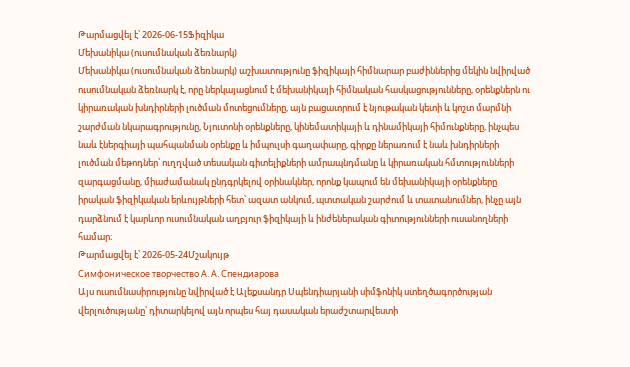Թարմացվել է՝ 2026-06-15Ֆիզիկա
Մեխանիկա (ուսումնական ձեռնարկ)
Մեխանիկա (ուսումնական ձեռնարկ) աշխատությունը ֆիզիկայի հիմնարար բաժիններից մեկին նվիրված ուսումնական ձեռնարկ է, որը ներկայացնում է մեխանիկայի հիմնական հասկացությունները, օրենքներն ու կիրառական խնդիրների լուծման մոտեցումները, այն բացատրում է նյութական կետի և կոշտ մարմնի շարժման նկարագրությունը, Նյուտոնի օրենքները, կինեմատիկայի և դինամիկայի հիմունքները, ինչպես նաև էներգիայի պահպանման օրենքը և իմպուլսի գաղափարը, գիրքը ներառում է նաև խնդիրների լուծման մեթոդներ՝ ուղղված տեսական գիտելիքների ամրապնդմանը և կիրառական հմտությունների զարգացմանը, միաժամանակ ընդգրկելով օրինակներ, որոնք կապում են մեխանիկայի օրենքները իրական ֆիզիկական երևույթների հետ՝ ազատ անկում, պտտական շարժում և տատանումներ, ինչը այն դարձնում է կարևոր ուսումնական աղբյուր ֆիզիկայի և ինժեներական գիտությունների ուսանողների համար։
Թարմացվել է՝ 2026-05-24Մշակույթ
Симфоническое творчество А. А. Спендиарова
Այս ուսումնասիրությունը նվիրված է Ալեքսանդր Սպենդիարյանի սիմֆոնիկ ստեղծագործության վերլուծությանը՝ դիտարկելով այն որպես հայ դասական երաժշտարվեստի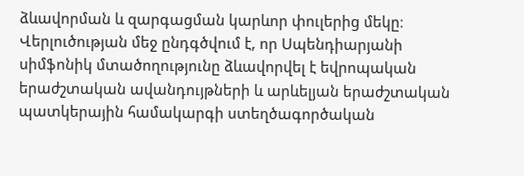ձևավորման և զարգացման կարևոր փուլերից մեկը։ Վերլուծության մեջ ընդգծվում է, որ Սպենդիարյանի սիմֆոնիկ մտածողությունը ձևավորվել է եվրոպական երաժշտական ավանդույթների և արևելյան երաժշտական պատկերային համակարգի ստեղծագործական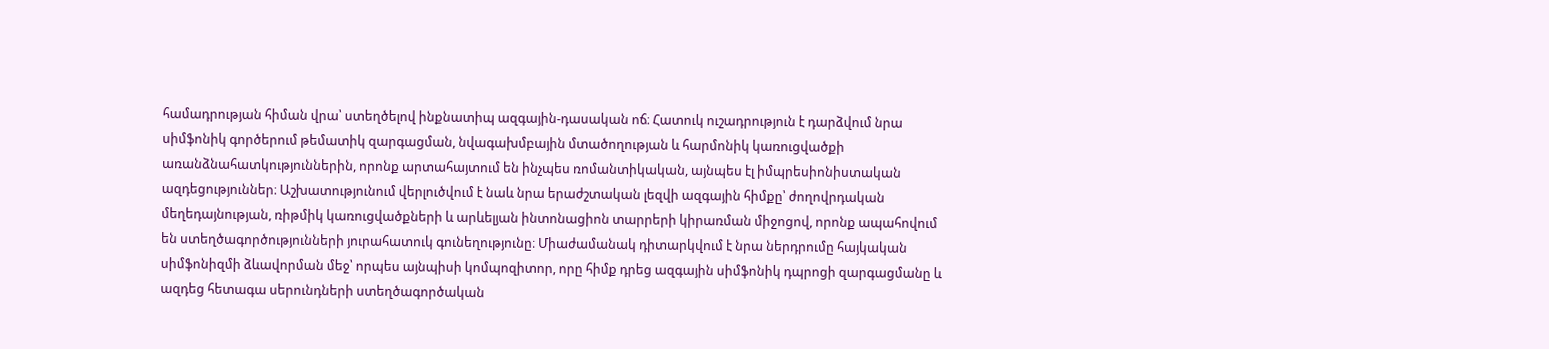համադրության հիման վրա՝ ստեղծելով ինքնատիպ ազգային-դասական ոճ։ Հատուկ ուշադրություն է դարձվում նրա սիմֆոնիկ գործերում թեմատիկ զարգացման, նվագախմբային մտածողության և հարմոնիկ կառուցվածքի առանձնահատկություններին, որոնք արտահայտում են ինչպես ռոմանտիկական, այնպես էլ իմպրեսիոնիստական ազդեցություններ։ Աշխատությունում վերլուծվում է նաև նրա երաժշտական լեզվի ազգային հիմքը՝ ժողովրդական մեղեդայնության, ռիթմիկ կառուցվածքների և արևելյան ինտոնացիոն տարրերի կիրառման միջոցով, որոնք ապահովում են ստեղծագործությունների յուրահատուկ գունեղությունը։ Միաժամանակ դիտարկվում է նրա ներդրումը հայկական սիմֆոնիզմի ձևավորման մեջ՝ որպես այնպիսի կոմպոզիտոր, որը հիմք դրեց ազգային սիմֆոնիկ դպրոցի զարգացմանը և ազդեց հետագա սերունդների ստեղծագործական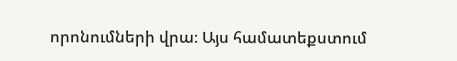որոնումների վրա։ Այս համատեքստում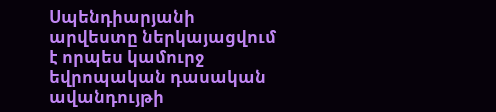Սպենդիարյանի արվեստը ներկայացվում է որպես կամուրջ եվրոպական դասական ավանդույթի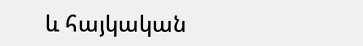և հայկական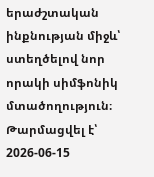երաժշտական ինքնության միջև՝ ստեղծելով նոր որակի սիմֆոնիկ մտածողություն։
Թարմացվել է՝ 2026-06-15